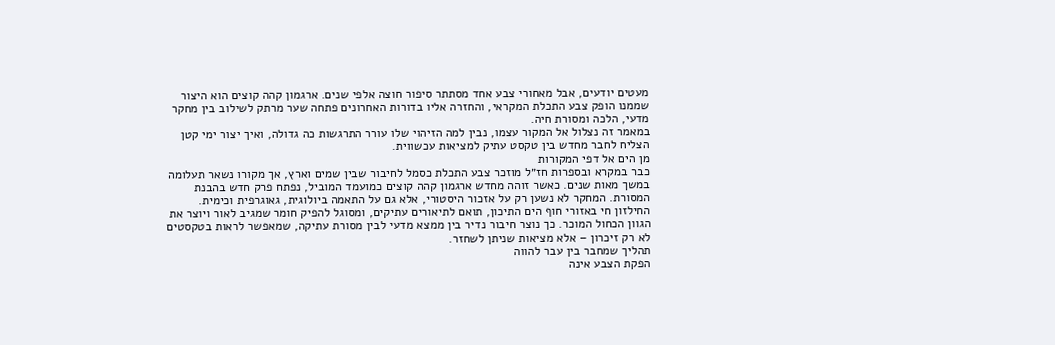מעטים יודעים, אבל מאחורי צבע אחד מסתתר סיפור חוצה אלפי שנים. ארגמון קהה קוצים הוא היצור שממנו הופק צבע התכלת המקראי, והחזרה אליו בדורות האחרונים פתחה שער מרתק לשילוב בין מחקר מדעי, הלכה ומסורת חיה.
במאמר זה נצלול אל המקור עצמו, נבין למה הזיהוי שלו עורר התרגשות כה גדולה, ואיך יצור ימי קטן הצליח לחבר מחדש בין טקסט עתיק למציאות עכשווית.
מן הים אל דפי המקורות
כבר במקרא ובספרות חז״ל מוזכר צבע התכלת כסמל לחיבור שבין שמים וארץ, אך מקורו נשאר תעלומה במשך מאות שנים. כאשר זוהה מחדש ארגמון קהה קוצים כמועמד המוביל, נפתח פרק חדש בהבנת המסורת. המחקר לא נשען רק על אזכור היסטורי, אלא גם על התאמה ביולוגית, גאוגרפית וכימית.
החילזון חי באזורי חוף הים התיכון, תואם לתיאורים עתיקים, ומסוגל להפיק חומר שמגיב לאור ויוצר את הגוון הכחול המוכר. כך נוצר חיבור נדיר בין ממצא מדעי לבין מסורת עתיקה, שמאפשר לראות בטקסטים לא רק זיכרון – אלא מציאות שניתן לשחזר.
תהליך שמחבר בין עבר להווה
הפקת הצבע אינה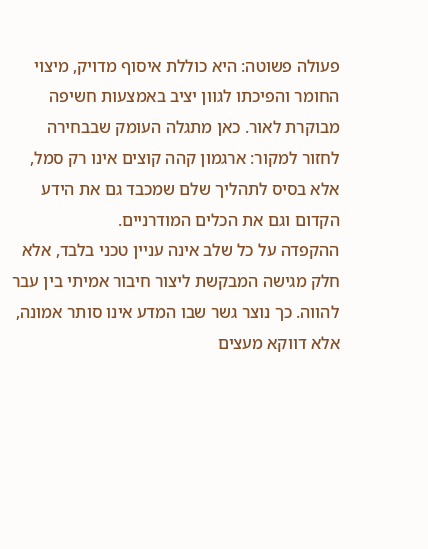פעולה פשוטה: היא כוללת איסוף מדויק, מיצוי החומר והפיכתו לגוון יציב באמצעות חשיפה מבוקרת לאור. כאן מתגלה העומק שבבחירה לחזור למקור: ארגמון קהה קוצים אינו רק סמל, אלא בסיס לתהליך שלם שמכבד גם את הידע הקדום וגם את הכלים המודרניים.
ההקפדה על כל שלב אינה עניין טכני בלבד, אלא חלק מגישה המבקשת ליצור חיבור אמיתי בין עבר להווה. כך נוצר גשר שבו המדע אינו סותר אמונה, אלא דווקא מעצים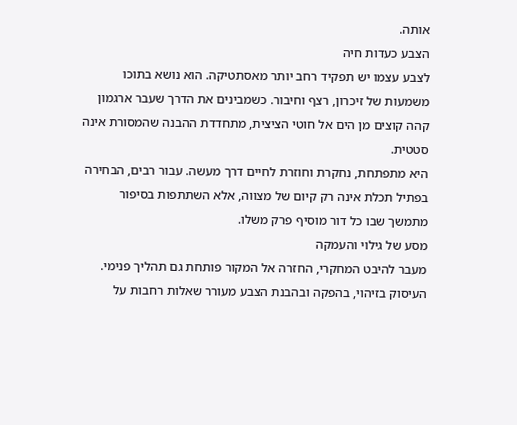אותה.
הצבע כעדות חיה
לצבע עצמו יש תפקיד רחב יותר מאסתטיקה. הוא נושא בתוכו משמעות של זיכרון, רצף וחיבור. כשמבינים את הדרך שעבר ארגמון קהה קוצים מן הים אל חוטי הציצית, מתחדדת ההבנה שהמסורת אינה סטטית.
היא מתפתחת, נחקרת וחוזרת לחיים דרך מעשה. עבור רבים, הבחירה בפתיל תכלת אינה רק קיום של מצווה, אלא השתתפות בסיפור מתמשך שבו כל דור מוסיף פרק משלו.
מסע של גילוי והעמקה
מעבר להיבט המחקרי, החזרה אל המקור פותחת גם תהליך פנימי. העיסוק בזיהוי, בהפקה ובהבנת הצבע מעורר שאלות רחבות על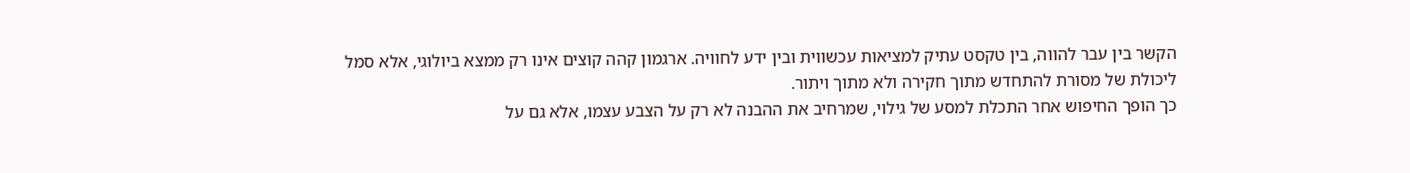הקשר בין עבר להווה, בין טקסט עתיק למציאות עכשווית ובין ידע לחוויה. ארגמון קהה קוצים אינו רק ממצא ביולוגי, אלא סמל ליכולת של מסורת להתחדש מתוך חקירה ולא מתוך ויתור.
כך הופך החיפוש אחר התכלת למסע של גילוי, שמרחיב את ההבנה לא רק על הצבע עצמו, אלא גם על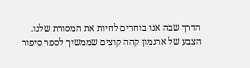הדרך שבה אנו בוחרים לחיות את המסורת שלנו.
הצבע של ארגמון קהה קוצים שממשיך לספר סיפור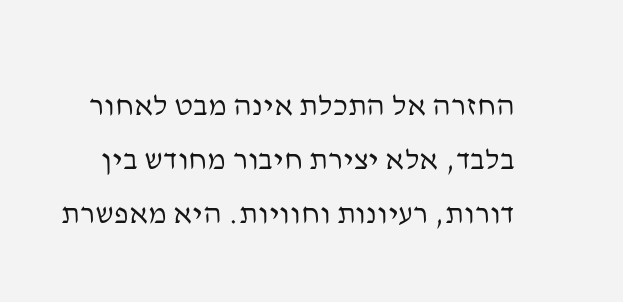החזרה אל התכלת אינה מבט לאחור בלבד, אלא יצירת חיבור מחודש בין דורות, רעיונות וחוויות. היא מאפשרת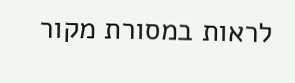לראות במסורת מקור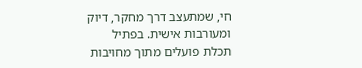חי, שמתעצב דרך מחקר, דיוק ומעורבות אישית. בפתיל תכלת פועלים מתוך מחויבות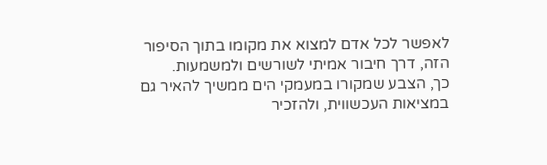לאפשר לכל אדם למצוא את מקומו בתוך הסיפור הזה, דרך חיבור אמיתי לשורשים ולמשמעות.
כך, הצבע שמקורו במעמקי הים ממשיך להאיר גם במציאות העכשווית, ולהזכיר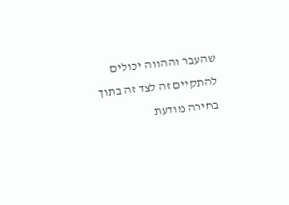שהעבר וההווה יכולים להתקיים זה לצד זה בתוך בחירה מודעת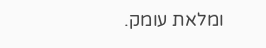ומלאת עומק.